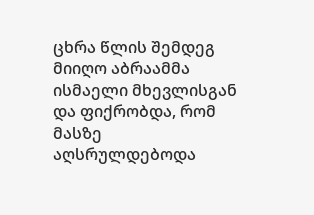ცხრა წლის შემდეგ მიიღო აბრაამმა ისმაელი მხევლისგან და ფიქრობდა, რომ მასზე აღსრულდებოდა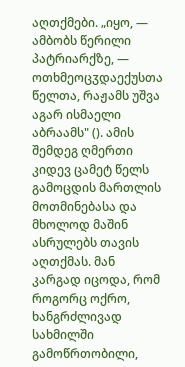აღთქმები. „იყო, — ამბობს წერილი პატრიარქზე, — ოთხმეოცჳდაექუსთა წელთა, რაჟამს უშვა აგარ ისმაელი აბრაამს" (). ამის შემდეგ ღმერთი კიდევ ცამეტ წელს გამოცდის მართლის მოთმინებასა და მხოლოდ მაშინ ასრულებს თავის აღთქმას. მან კარგად იცოდა, რომ როგორც ოქრო, ხანგრძლივად სახმილში გამოწრთობილი,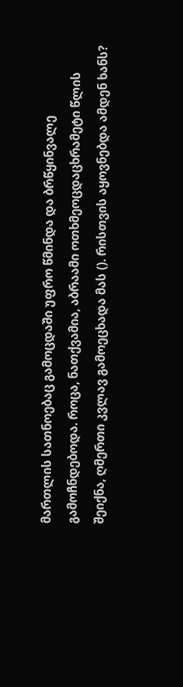მართლის სათნოებაც გამოცდაში უფრო წმინდა და ბრწყინვალე გამოჩნდებოდა. როცა, ნათქვამია, აბრაამი ოთხმეოცდაცხრამეტი წლის შეიქნა, ღმერთი კვლავ გამოეცხადა მას (). რისთვის აყოვნებდა ამდენ ხანს?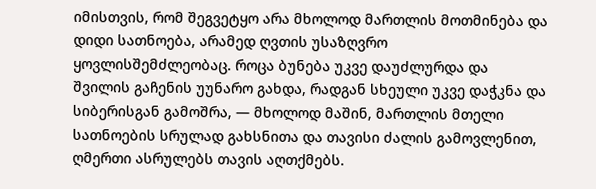იმისთვის, რომ შეგვეტყო არა მხოლოდ მართლის მოთმინება და დიდი სათნოება, არამედ ღვთის უსაზღვრო ყოვლისშემძლეობაც. როცა ბუნება უკვე დაუძლურდა და შვილის გაჩენის უუნარო გახდა, რადგან სხეული უკვე დაჭკნა და სიბერისგან გამოშრა, — მხოლოდ მაშინ, მართლის მთელი სათნოების სრულად გახსნითა და თავისი ძალის გამოვლენით, ღმერთი ასრულებს თავის აღთქმებს.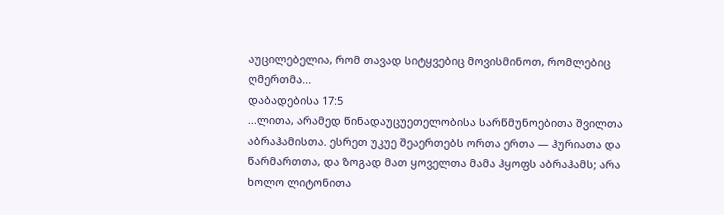აუცილებელია, რომ თავად სიტყვებიც მოვისმინოთ, რომლებიც ღმერთმა...
დაბადებისა 17:5
...ლითა, არამედ წინადაუცუეთელობისა სარწმუნოებითა შვილთა აბრაჰამისთა. ესრეთ უკუე შეაერთებს ორთა ერთა — ჰურიათა და წარმართთა, და ზოგად მათ ყოველთა მამა ჰყოფს აბრაჰამს; არა ხოლო ლიტონითა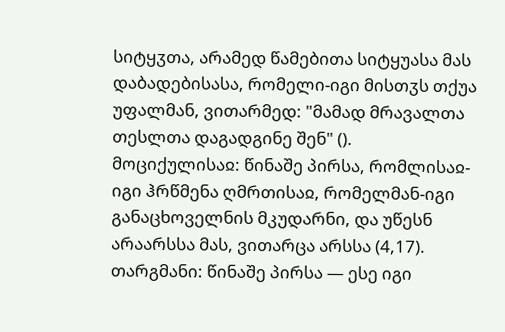სიტყჳთა, არამედ წამებითა სიტყუასა მას დაბადებისასა, რომელი-იგი მისთჳს თქუა უფალმან, ვითარმედ: "მამად მრავალთა თესლთა დაგადგინე შენ" ().
მოციქულისაჲ: წინაშე პირსა, რომლისაჲ-იგი ჰრწმენა ღმრთისაჲ, რომელმან-იგი განაცხოველნის მკუდარნი, და უწესნ არაარსსა მას, ვითარცა არსსა (4,17).
თარგმანი: წინაშე პირსა — ესე იგი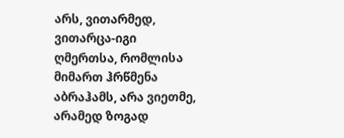არს, ვითარმედ, ვითარცა-იგი ღმერთსა, რომლისა მიმართ ჰრწმენა აბრაჰამს, არა ვიეთმე, არამედ ზოგად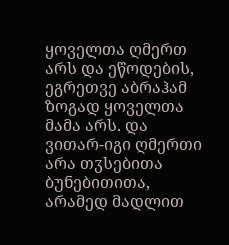ყოველთა ღმერთ არს და ეწოდების, ეგრეთვე აბრაჰამ ზოგად ყოველთა მამა არს. და ვითარ-იგი ღმერთი არა თჳსებითა ბუნებითითა, არამედ მადლით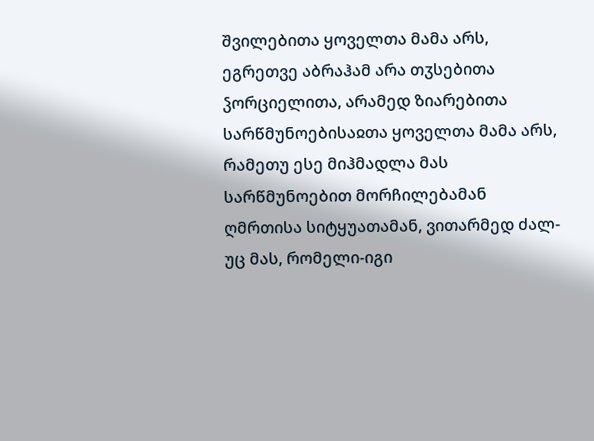შვილებითა ყოველთა მამა არს, ეგრეთვე აბრაჰამ არა თჳსებითა ჴორციელითა, არამედ ზიარებითა სარწმუნოებისაჲთა ყოველთა მამა არს, რამეთუ ესე მიჰმადლა მას სარწმუნოებით მორჩილებამან ღმრთისა სიტყუათამან, ვითარმედ ძალ-უც მას, რომელი-იგი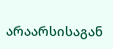არაარსისაგან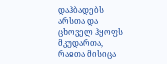დაჰბადებს არსთა და ცხოველ ჰყოფს მკუდართა, რაჲთა მისიცა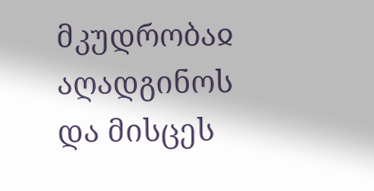მკუდრობაჲ აღადგინოს და მისცეს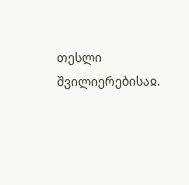თესლი შვილიერებისაჲ.